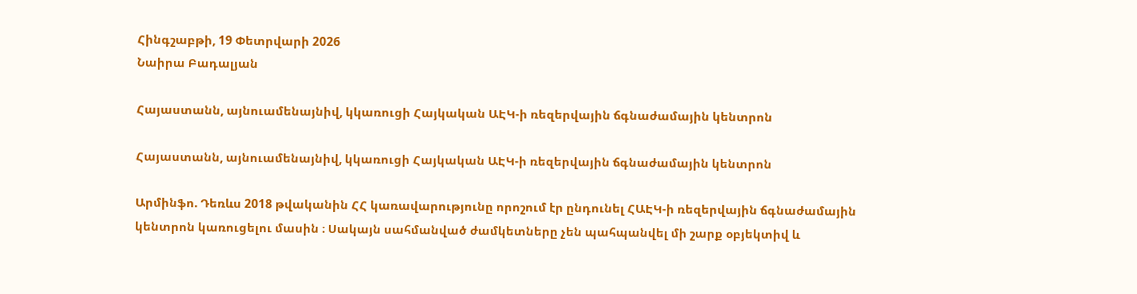Հինգշաբթի, 19 Փետրվարի 2026
Նաիրա Բադալյան

Հայաստանն, այնուամենայնիվ, կկառուցի Հայկական ԱԷԿ-ի ռեզերվային ճգնաժամային կենտրոն

Հայաստանն, այնուամենայնիվ, կկառուցի Հայկական ԱԷԿ-ի ռեզերվային ճգնաժամային կենտրոն

Արմինֆո. Դեռևս 2018 թվականին ՀՀ կառավարությունը որոշում էր ընդունել ՀԱԷԿ-ի ռեզերվային ճգնաժամային կենտրոն կառուցելու մասին ։ Սակայն սահմանված ժամկետները չեն պահպանվել մի շարք օբյեկտիվ և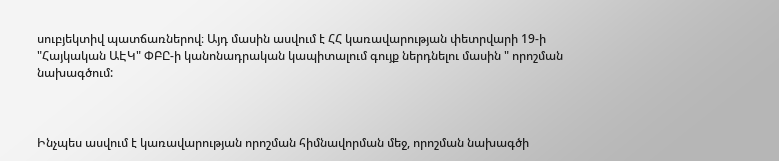սուբյեկտիվ պատճառներով։ Այդ մասին ասվում է ՀՀ կառավարության փետրվարի 19-ի "Հայկական ԱԷԿ" ՓԲԸ-ի կանոնադրական կապիտալում գույք ներդնելու մասին " որոշման նախագծում:



Ինչպես ասվում է կառավարության որոշման հիմնավորման մեջ, որոշման նախագծի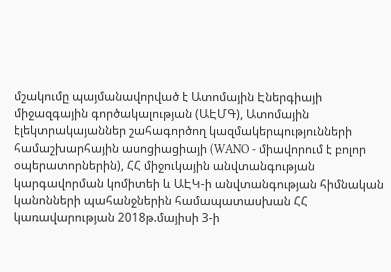մշակումը պայմանավորված է Ատոմային Էներգիայի միջազգային գործակալության (ԱԷՄԳ), Ատոմային էլեկտրակայաններ շահագործող կազմակերպությունների համաշխարհային ասոցիացիայի (WANO - միավորում է բոլոր օպերատորներին), ՀՀ միջուկային անվտանգության կարգավորման կոմիտեի և ԱԷԿ-ի անվտանգության հիմնական կանոնների պահանջներին համապատասխան ՀՀ կառավարության 2018թ.մայիսի 3-ի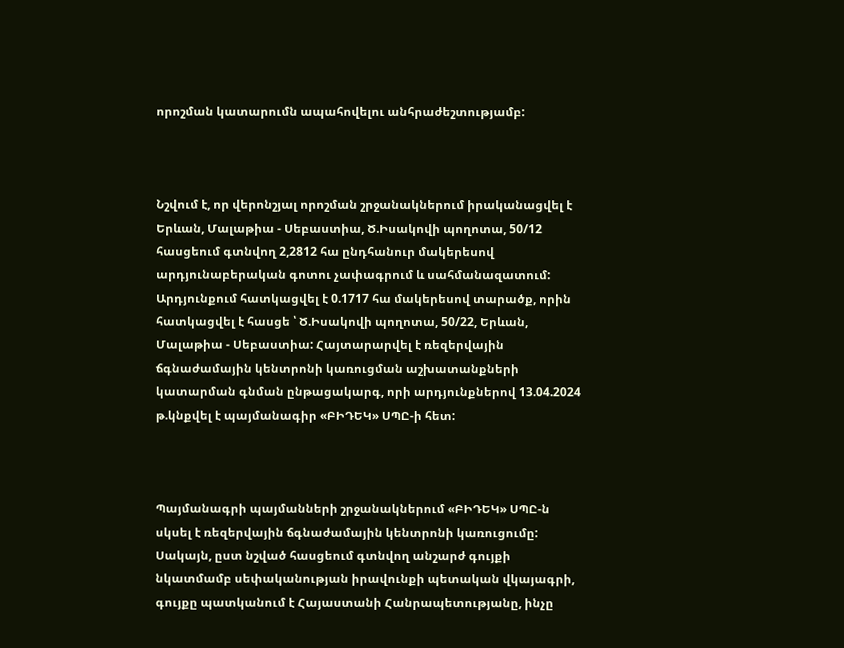որոշման կատարումն ապահովելու անհրաժեշտությամբ:



Նշվում է, որ վերոնշյալ որոշման շրջանակներում իրականացվել է Երևան, Մալաթիա - Սեբաստիա, Ծ.Իսակովի պողոտա, 50/12 հասցեում գտնվող 2,2812 հա ընդհանուր մակերեսով արդյունաբերական գոտու չափագրում և սահմանազատում: Արդյունքում հատկացվել է 0.1717 հա մակերեսով տարածք, որին հատկացվել է հասցե ՝ Ծ.Իսակովի պողոտա, 50/22, Երևան, Մալաթիա - Սեբաստիա: Հայտարարվել է ռեզերվային ճգնաժամային կենտրոնի կառուցման աշխատանքների կատարման գնման ընթացակարգ, որի արդյունքներով 13.04.2024 թ.կնքվել է պայմանագիր «ԲԻԴԵԿ» ՍՊԸ-ի հետ:



Պայմանագրի պայմանների շրջանակներում «ԲԻԴԵԿ» ՍՊԸ-ն սկսել է ռեզերվային ճգնաժամային կենտրոնի կառուցումը: Սակայն, ըստ նշված հասցեում գտնվող անշարժ գույքի նկատմամբ սեփականության իրավունքի պետական վկայագրի, գույքը պատկանում է Հայաստանի Հանրապետությանը, ինչը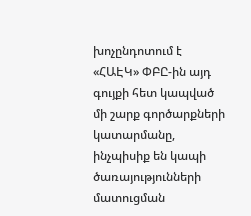խոչընդոտում է «ՀԱԷԿ» ՓԲԸ-ին այդ գույքի հետ կապված մի շարք գործարքների կատարմանը, ինչպիսիք են կապի ծառայությունների մատուցման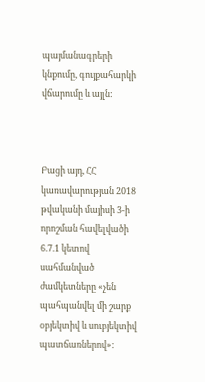պայմանագրերի կնքումը, գույքահարկի վճարումը և այլն:



Բացի այդ, ՀՀ կառավարության 2018 թվականի մայիսի 3-ի որոշման հավելվածի 6.7.1 կետով սահմանված ժամկետները «չեն պահպանվել մի շարք օբյեկտիվ և սուբյեկտիվ պատճառներով»: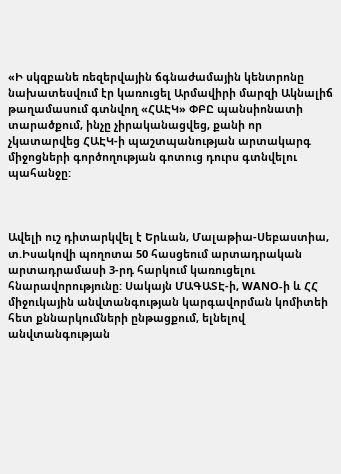«Ի սկզբանե ռեզերվային ճգնաժամային կենտրոնը նախատեսվում էր կառուցել Արմավիրի մարզի Ակնալիճ թաղամասում գտնվող «ՀԱԷԿ» ՓԲԸ պանսիոնատի տարածքում, ինչը չիրականացվեց, քանի որ չկատարվեց ՀԱԷԿ-ի պաշտպանության արտակարգ միջոցների գործողության գոտուց դուրս գտնվելու պահանջը:



Ավելի ուշ դիտարկվել է Երևան, Մալաթիա-Սեբաստիա, տ.Իսակովի պողոտա 50 հասցեում արտադրական արտադրամասի 3-րդ հարկում կառուցելու հնարավորությունը: Սակայն ՄԱԳԱՏԷ-ի, WANO-ի և ՀՀ միջուկային անվտանգության կարգավորման կոմիտեի հետ քննարկումների ընթացքում, ելնելով անվտանգության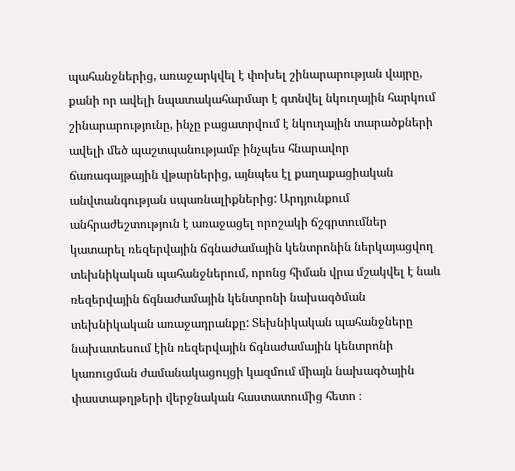պահանջներից, առաջարկվել է փոխել շինարարության վայրը, քանի որ ավելի նպատակահարմար է գտնվել նկուղային հարկում շինարարությունը, ինչը բացատրվում է նկուղային տարածքների ավելի մեծ պաշտպանությամբ ինչպես հնարավոր ճառագայթային վթարներից, այնպես էլ քաղաքացիական անվտանգության սպառնալիքներից: Արդյունքում անհրաժեշտություն է առաջացել որոշակի ճշգրտումներ կատարել ռեզերվային ճգնաժամային կենտրոնին ներկայացվող տեխնիկական պահանջներում, որոնց հիման վրա մշակվել է նաև ռեզերվային ճգնաժամային կենտրոնի նախագծման տեխնիկական առաջադրանքը: Տեխնիկական պահանջները նախատեսում էին ռեզերվային ճգնաժամային կենտրոնի կառուցման ժամանակացույցի կազմում միայն նախագծային փաստաթղթերի վերջնական հաստատումից հետո ։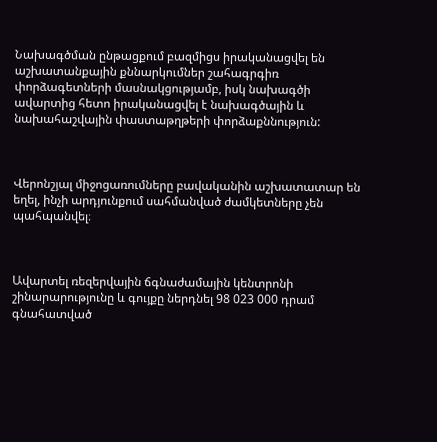Նախագծման ընթացքում բազմիցս իրականացվել են աշխատանքային քննարկումներ շահագրգիռ փորձագետների մասնակցությամբ, իսկ նախագծի ավարտից հետո իրականացվել է նախագծային և նախահաշվային փաստաթղթերի փորձաքննություն:



Վերոնշյալ միջոցառումները բավականին աշխատատար են եղել, ինչի արդյունքում սահմանված ժամկետները չեն պահպանվել։



Ավարտել ռեզերվային ճգնաժամային կենտրոնի շինարարությունը և գույքը ներդնել 98 023 000 դրամ գնահատված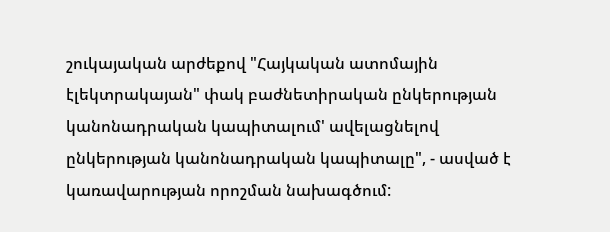շուկայական արժեքով "Հայկական ատոմային էլեկտրակայան" փակ բաժնետիրական ընկերության կանոնադրական կապիտալում' ավելացնելով ընկերության կանոնադրական կապիտալը", - ասված է կառավարության որոշման նախագծում: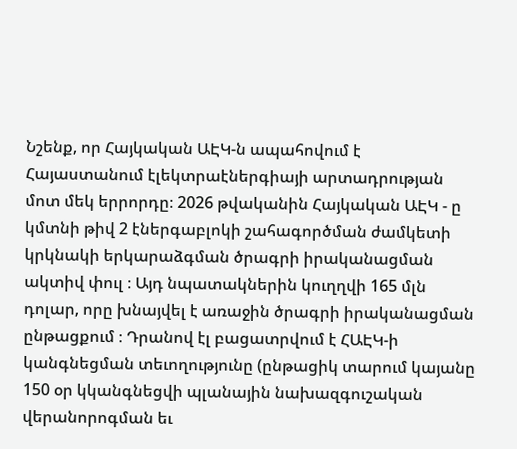Նշենք, որ Հայկական ԱԷԿ-ն ապահովում է Հայաստանում էլեկտրաէներգիայի արտադրության մոտ մեկ երրորդը։ 2026 թվականին Հայկական ԱԷԿ - ը կմտնի թիվ 2 էներգաբլոկի շահագործման ժամկետի կրկնակի երկարաձգման ծրագրի իրականացման ակտիվ փուլ ։ Այդ նպատակներին կուղղվի 165 մլն դոլար, որը խնայվել է առաջին ծրագրի իրականացման ընթացքում ։ Դրանով էլ բացատրվում է ՀԱԷԿ-ի կանգնեցման տեւողությունը (ընթացիկ տարում կայանը 150 օր կկանգնեցվի պլանային նախազգուշական վերանորոգման եւ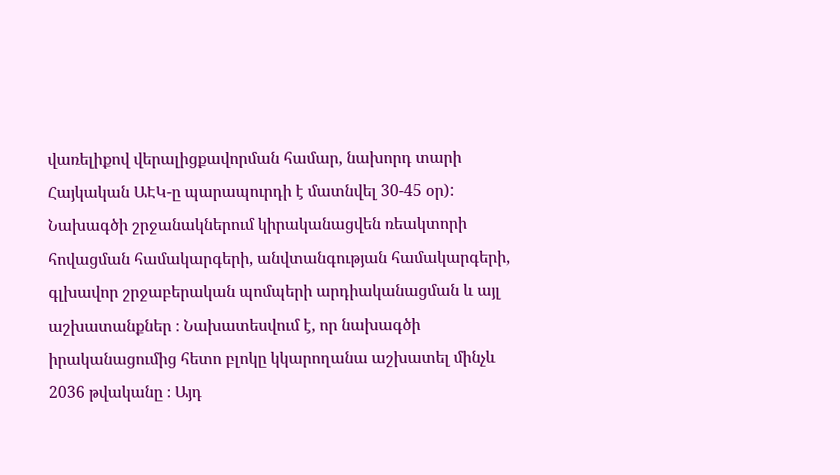վառելիքով վերալիցքավորման համար, նախորդ տարի Հայկական ԱԷԿ-ը պարապուրդի է մատնվել 30-45 օր): Նախագծի շրջանակներում կիրականացվեն ռեակտորի հովացման համակարգերի, անվտանգության համակարգերի, գլխավոր շրջաբերական պոմպերի արդիականացման և այլ աշխատանքներ ։ Նախատեսվում է, որ նախագծի իրականացումից հետո բլոկը կկարողանա աշխատել մինչև 2036 թվականը ։ Այդ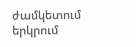ժամկետում երկրում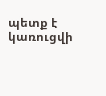պետք է կառուցվի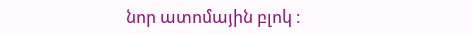նոր ատոմային բլոկ ։